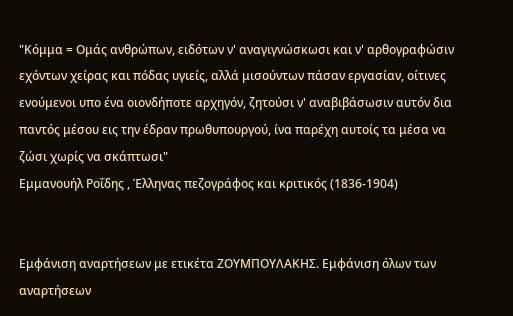"Κόμμα = Ομάς ανθρώπων, ειδότων ν' αναγιγνώσκωσι και ν' αρθογραφώσιν εχόντων χείρας και πόδας υγιείς, αλλά μισούντων πάσαν εργασίαν, οίτινες ενούμενοι υπο ένα οιονδήποτε αρχηγόν, ζητούσι ν' αναβιβάσωσιν αυτόν δια παντός μέσου εις την έδραν πρωθυπουργού, ίνα παρέχη αυτοίς τα μέσα να ζώσι χωρίς να σκάπτωσι"
Εμμανουήλ Ροΐδης , Έλληνας πεζογράφος και κριτικός (1836-1904)


Εμφάνιση αναρτήσεων με ετικέτα ΖΟΥΜΠΟΥΛΑΚΗΣ. Εμφάνιση όλων των αναρτήσεων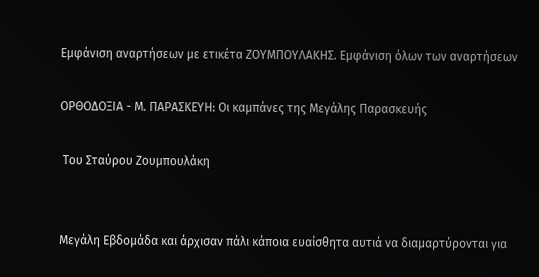Εμφάνιση αναρτήσεων με ετικέτα ΖΟΥΜΠΟΥΛΑΚΗΣ. Εμφάνιση όλων των αναρτήσεων

ΟΡΘΟΔΟΞΙΑ - Μ. ΠΑΡΑΣΚΕΥΗ: Οι καμπάνες της Μεγάλης Παρασκευής

 Του Σταύρου Ζουμπουλάκη


Μεγάλη Εβδομάδα και άρχισαν πάλι κάποια ευαίσθητα αυτιά να διαμαρτύρονται για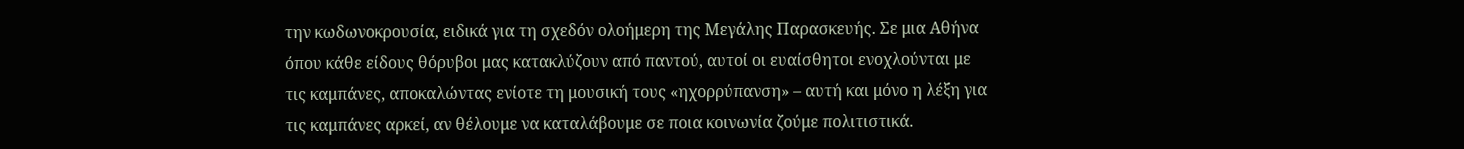την κωδωνοκρουσία, ειδικά για τη σχεδόν ολοήμερη της Μεγάλης Παρασκευής. Σε μια Αθήνα όπου κάθε είδους θόρυβοι μας κατακλύζουν από παντού, αυτοί οι ευαίσθητοι ενοχλούνται με τις καμπάνες, αποκαλώντας ενίοτε τη μουσική τους «ηχορρύπανση» – αυτή και μόνο η λέξη για τις καμπάνες αρκεί, αν θέλουμε να καταλάβουμε σε ποια κοινωνία ζούμε πολιτιστικά.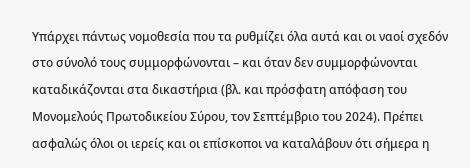Υπάρχει πάντως νομοθεσία που τα ρυθμίζει όλα αυτά και οι ναοί σχεδόν στο σύνολό τους συμμορφώνονται – και όταν δεν συμμορφώνονται καταδικάζονται στα δικαστήρια (βλ. και πρόσφατη απόφαση του Μονομελούς Πρωτοδικείου Σύρου, τον Σεπτέμβριο του 2024). Πρέπει ασφαλώς όλοι οι ιερείς και οι επίσκοποι να καταλάβουν ότι σήμερα η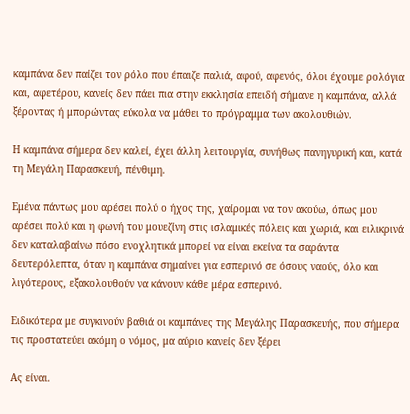καμπάνα δεν παίζει τον ρόλο που έπαιζε παλιά, αφού, αφενός, όλοι έχουμε ρολόγια και, αφετέρου, κανείς δεν πάει πια στην εκκλησία επειδή σήμανε η καμπάνα, αλλά ξέροντας ή μπορώντας εύκολα να μάθει το πρόγραμμα των ακολουθιών.

Η καμπάνα σήμερα δεν καλεί, έχει άλλη λειτουργία, συνήθως πανηγυρική και, κατά τη Μεγάλη Παρασκευή, πένθιμη.

Εμένα πάντως μου αρέσει πολύ ο ήχος της, χαίρομαι να τον ακούω, όπως μου αρέσει πολύ και η φωνή του μουεζίνη στις ισλαμικές πόλεις και χωριά, και ειλικρινά δεν καταλαβαίνω πόσο ενοχλητικά μπορεί να είναι εκείνα τα σαράντα δευτερόλεπτα, όταν η καμπάνα σημαίνει για εσπερινό σε όσους ναούς, όλο και λιγότερους, εξακολουθούν να κάνουν κάθε μέρα εσπερινό.

Ειδικότερα με συγκινούν βαθιά οι καμπάνες της Μεγάλης Παρασκευής, που σήμερα τις προστατεύει ακόμη ο νόμος, μα αύριο κανείς δεν ξέρει

Ας είναι.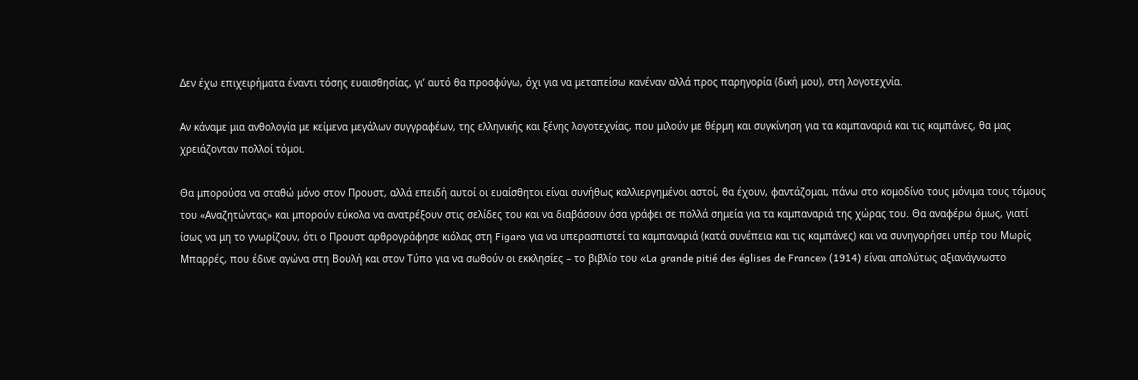Δεν έχω επιχειρήματα έναντι τόσης ευαισθησίας, γι’ αυτό θα προσφύγω, όχι για να μεταπείσω κανέναν αλλά προς παρηγορία (δική μου), στη λογοτεχνία.

Αν κάναμε μια ανθολογία με κείμενα μεγάλων συγγραφέων, της ελληνικής και ξένης λογοτεχνίας, που μιλούν με θέρμη και συγκίνηση για τα καμπαναριά και τις καμπάνες, θα μας χρειάζονταν πολλοί τόμοι.

Θα μπορούσα να σταθώ μόνο στον Προυστ, αλλά επειδή αυτοί οι ευαίσθητοι είναι συνήθως καλλιεργημένοι αστοί, θα έχουν, φαντάζομαι, πάνω στο κομοδίνο τους μόνιμα τους τόμους του «Αναζητώντας» και μπορούν εύκολα να ανατρέξουν στις σελίδες του και να διαβάσουν όσα γράφει σε πολλά σημεία για τα καμπαναριά της χώρας του. Θα αναφέρω όμως, γιατί ίσως να μη το γνωρίζουν, ότι ο Προυστ αρθρογράφησε κιόλας στη Figaro για να υπερασπιστεί τα καμπαναριά (κατά συνέπεια και τις καμπάνες) και να συνηγορήσει υπέρ του Μωρίς Μπαρρές, που έδινε αγώνα στη Βουλή και στον Τύπο για να σωθούν οι εκκλησίες – το βιβλίο του «La grande pitié des églises de France» (1914) είναι απολύτως αξιανάγνωστο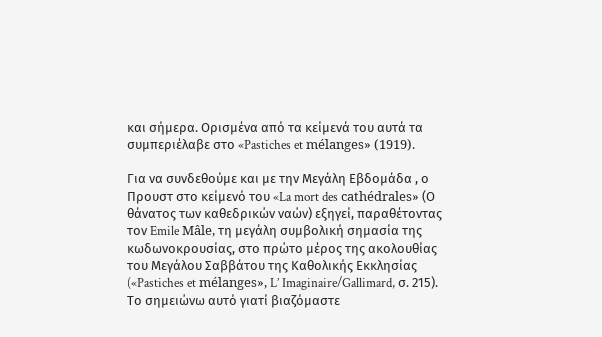και σήμερα. Ορισμένα από τα κείμενά του αυτά τα συμπεριέλαβε στο «Pastiches et mélanges» (1919).

Για να συνδεθούμε και με την Μεγάλη Εβδομάδα , ο Προυστ στο κείμενό του «La mort des cathédrales» (Ο θάνατος των καθεδρικών ναών) εξηγεί, παραθέτοντας τον Emile Mâle, τη μεγάλη συμβολική σημασία της κωδωνοκρουσίας, στο πρώτο μέρος της ακολουθίας του Μεγάλου Σαββάτου της Καθολικής Εκκλησίας («Pastiches et mélanges», L’ Imaginaire/Gallimard, σ. 215). Το σημειώνω αυτό γιατί βιαζόμαστε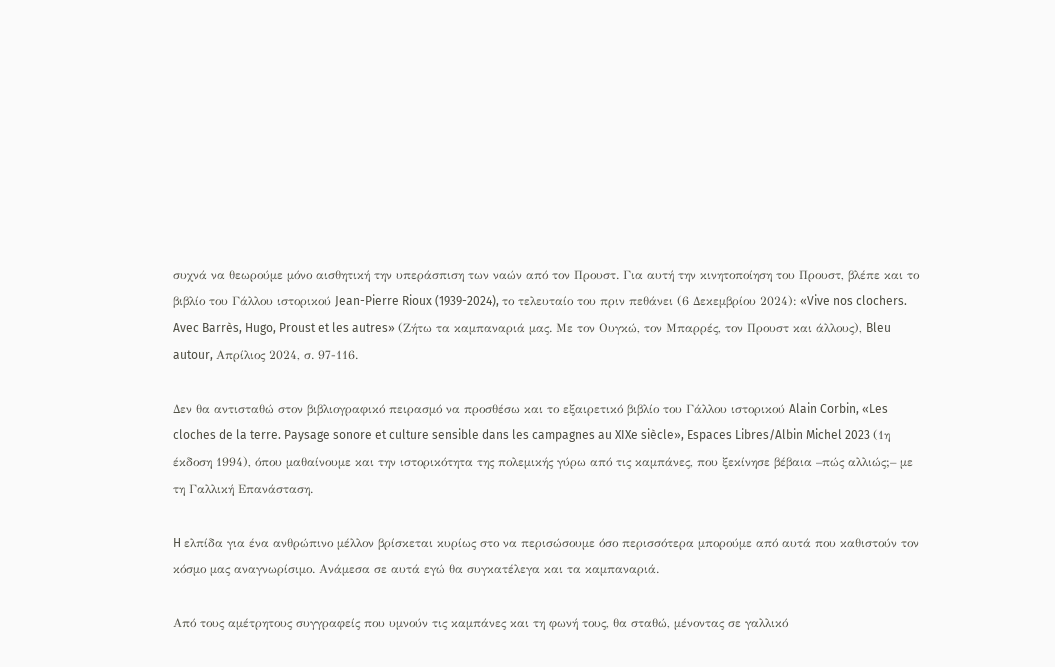συχνά να θεωρούμε μόνο αισθητική την υπεράσπιση των ναών από τον Προυστ. Για αυτή την κινητοποίηση του Προυστ, βλέπε και το βιβλίο του Γάλλου ιστορικού Jean-Pierre Rioux (1939-2024), το τελευταίο του πριν πεθάνει (6 Δεκεμβρίου 2024): «Vive nos clochers. Avec Barrès, Hugo, Proust et les autres» (Ζήτω τα καμπαναριά μας. Με τον Ουγκώ, τον Μπαρρές, τον Προυστ και άλλους), Bleu autour, Απρίλιος 2024, σ. 97-116.

Δεν θα αντισταθώ στον βιβλιογραφικό πειρασμό να προσθέσω και το εξαιρετικό βιβλίο του Γάλλου ιστορικού Alain Corbin, «Les cloches de la terre. Paysage sonore et culture sensible dans les campagnes au XIXe siècle», Espaces Libres/Albin Michel 2023 (1η έκδοση 1994), όπου μαθαίνουμε και την ιστορικότητα της πολεμικής γύρω από τις καμπάνες, που ξεκίνησε βέβαια –πώς αλλιώς;– με τη Γαλλική Επανάσταση.

H ελπίδα για ένα ανθρώπινο μέλλον βρίσκεται κυρίως στο να περισώσουμε όσο περισσότερα μπορούμε από αυτά που καθιστούν τον κόσμο μας αναγνωρίσιμο. Ανάμεσα σε αυτά εγώ θα συγκατέλεγα και τα καμπαναριά.

Από τους αμέτρητους συγγραφείς που υμνούν τις καμπάνες και τη φωνή τους, θα σταθώ, μένοντας σε γαλλικό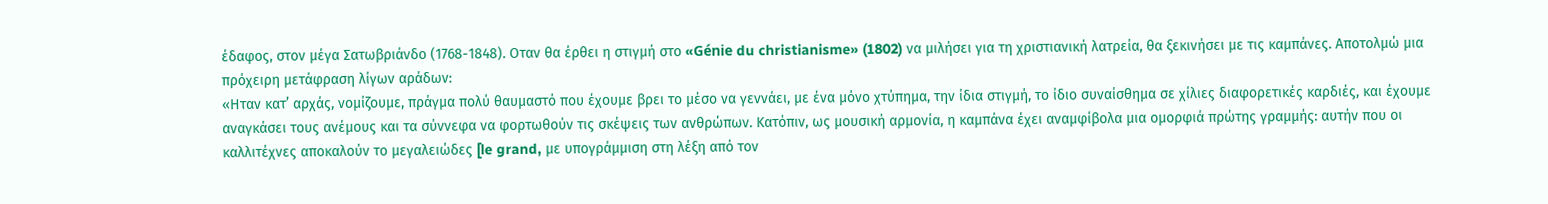έδαφος, στον μέγα Σατωβριάνδο (1768-1848). Οταν θα έρθει η στιγμή στο «Génie du christianisme» (1802) να μιλήσει για τη χριστιανική λατρεία, θα ξεκινήσει με τις καμπάνες. Αποτολμώ μια πρόχειρη μετάφραση λίγων αράδων:
«Ηταν κατ’ αρχάς, νομίζουμε, πράγμα πολύ θαυμαστό που έχουμε βρει το μέσο να γεννάει, με ένα μόνο χτύπημα, την ίδια στιγμή, το ίδιο συναίσθημα σε χίλιες διαφορετικές καρδιές, και έχουμε αναγκάσει τους ανέμους και τα σύννεφα να φορτωθούν τις σκέψεις των ανθρώπων. Κατόπιν, ως μουσική αρμονία, η καμπάνα έχει αναμφίβολα μια ομορφιά πρώτης γραμμής: αυτήν που οι καλλιτέχνες αποκαλούν το μεγαλειώδες [le grand, με υπογράμμιση στη λέξη από τον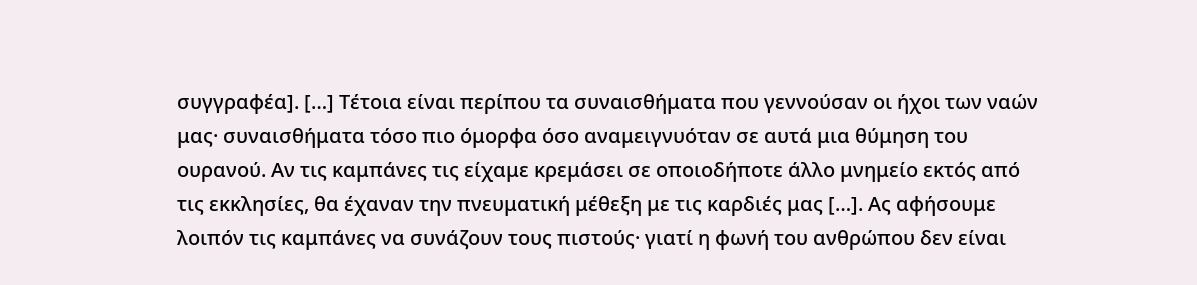συγγραφέα]. […] Τέτοια είναι περίπου τα συναισθήματα που γεννούσαν οι ήχοι των ναών μας· συναισθήματα τόσο πιο όμορφα όσο αναμειγνυόταν σε αυτά μια θύμηση του ουρανού. Αν τις καμπάνες τις είχαμε κρεμάσει σε οποιοδήποτε άλλο μνημείο εκτός από τις εκκλησίες, θα έχαναν την πνευματική μέθεξη με τις καρδιές μας […]. Ας αφήσουμε λοιπόν τις καμπάνες να συνάζουν τους πιστούς· γιατί η φωνή του ανθρώπου δεν είναι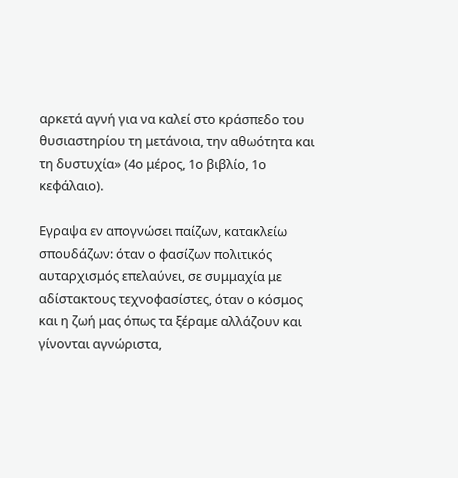αρκετά αγνή για να καλεί στο κράσπεδο του θυσιαστηρίου τη μετάνοια, την αθωότητα και τη δυστυχία» (4ο μέρος, 1ο βιβλίο, 1ο κεφάλαιο).

Εγραψα εν απογνώσει παίζων, κατακλείω σπουδάζων: όταν ο φασίζων πολιτικός αυταρχισμός επελαύνει, σε συμμαχία με αδίστακτους τεχνοφασίστες, όταν ο κόσμος και η ζωή μας όπως τα ξέραμε αλλάζουν και γίνονται αγνώριστα,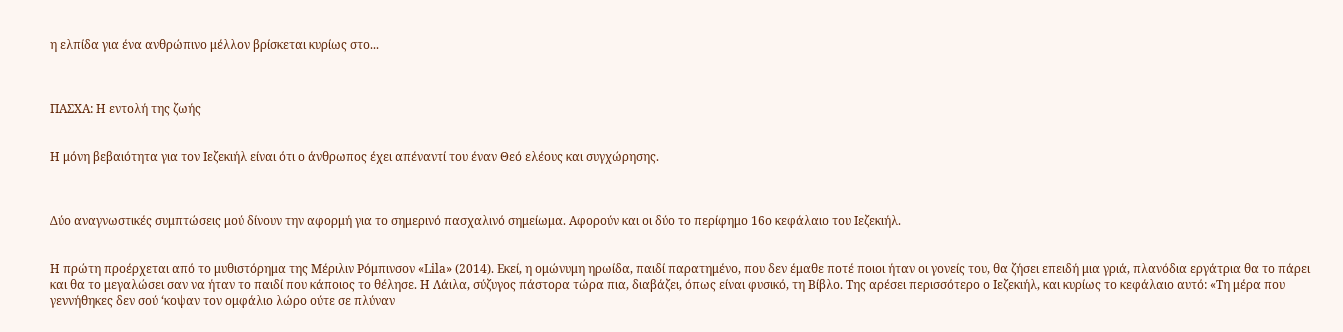η ελπίδα για ένα ανθρώπινο μέλλον βρίσκεται κυρίως στο...



ΠΑΣΧΑ: Η εντολή της ζωής


Η μόνη βεβαιότητα για τον Ιεζεκιήλ είναι ότι ο άνθρωπος έχει απέναντί του έναν Θεό ελέους και συγχώρησης.



Δύο αναγνωστικές συμπτώσεις μού δίνουν την αφορμή για το σημερινό πασχαλινό σημείωμα. Αφορούν και οι δύο το περίφημο 16ο κεφάλαιο του Ιεζεκιήλ.


Η πρώτη προέρχεται από το μυθιστόρημα της Μέριλιν Ρόμπινσον «Lila» (2014). Εκεί, η ομώνυμη ηρωίδα, παιδί παρατημένο, που δεν έμαθε ποτέ ποιοι ήταν οι γονείς του, θα ζήσει επειδή μια γριά, πλανόδια εργάτρια θα το πάρει και θα το μεγαλώσει σαν να ήταν το παιδί που κάποιος το θέλησε. Η Λάιλα, σύζυγος πάστορα τώρα πια, διαβάζει, όπως είναι φυσικό, τη Βίβλο. Της αρέσει περισσότερο ο Ιεζεκιήλ, και κυρίως το κεφάλαιο αυτό: «Τη μέρα που γεννήθηκες δεν σού ‘κοψαν τον ομφάλιο λώρο ούτε σε πλύναν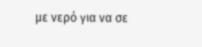με νερό για να σε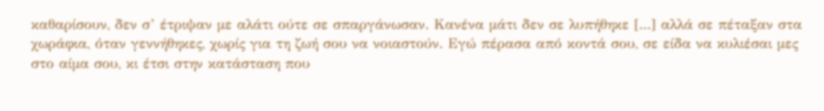καθαρίσουν, δεν σ’ έτριψαν με αλάτι ούτε σε σπαργάνωσαν. Κανένα μάτι δεν σε λυπήθηκε [...] αλλά σε πέταξαν στα χωράφια, όταν γεννήθηκες, χωρίς για τη ζωή σου να νοιαστούν. Εγώ πέρασα από κοντά σου, σε είδα να κυλιέσαι μες στο αίμα σου, κι έτσι στην κατάσταση που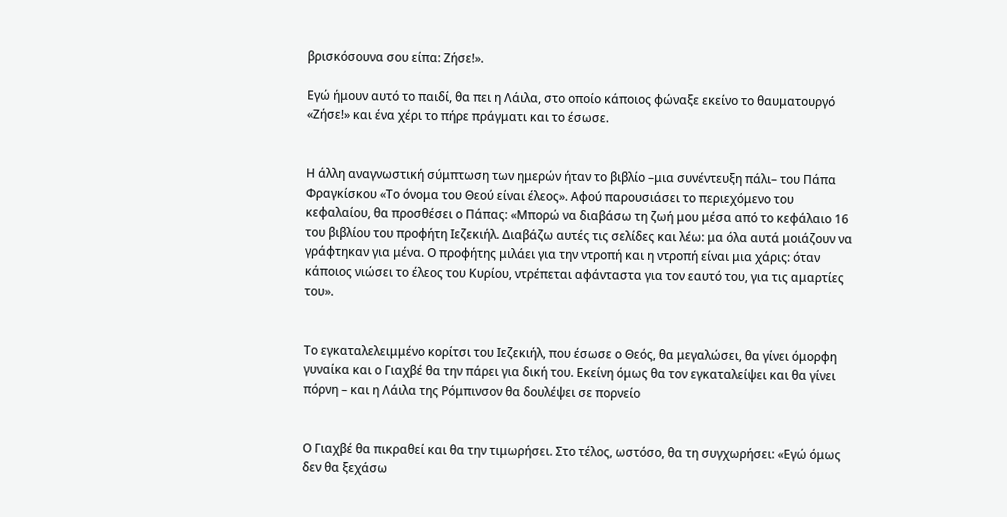βρισκόσουνα σου είπα: Ζήσε!».

Εγώ ήμουν αυτό το παιδί, θα πει η Λάιλα, στο οποίο κάποιος φώναξε εκείνο το θαυματουργό «Ζήσε!» και ένα χέρι το πήρε πράγματι και το έσωσε.


Η άλλη αναγνωστική σύμπτωση των ημερών ήταν το βιβλίο –μια συνέντευξη πάλι– του Πάπα Φραγκίσκου «Το όνομα του Θεού είναι έλεος». Αφού παρουσιάσει το περιεχόμενο του κεφαλαίου, θα προσθέσει ο Πάπας: «Μπορώ να διαβάσω τη ζωή μου μέσα από το κεφάλαιο 16 του βιβλίου του προφήτη Ιεζεκιήλ. Διαβάζω αυτές τις σελίδες και λέω: μα όλα αυτά μοιάζουν να γράφτηκαν για μένα. Ο προφήτης μιλάει για την ντροπή και η ντροπή είναι μια χάρις: όταν κάποιος νιώσει το έλεος του Κυρίου, ντρέπεται αφάνταστα για τον εαυτό του, για τις αμαρτίες του».


Το εγκαταλελειμμένο κορίτσι του Ιεζεκιήλ, που έσωσε ο Θεός, θα μεγαλώσει, θα γίνει όμορφη γυναίκα και ο Γιαχβέ θα την πάρει για δική του. Εκείνη όμως θα τον εγκαταλείψει και θα γίνει πόρνη – και η Λάιλα της Ρόμπινσον θα δουλέψει σε πορνείο


Ο Γιαχβέ θα πικραθεί και θα την τιμωρήσει. Στο τέλος, ωστόσο, θα τη συγχωρήσει: «Εγώ όμως δεν θα ξεχάσω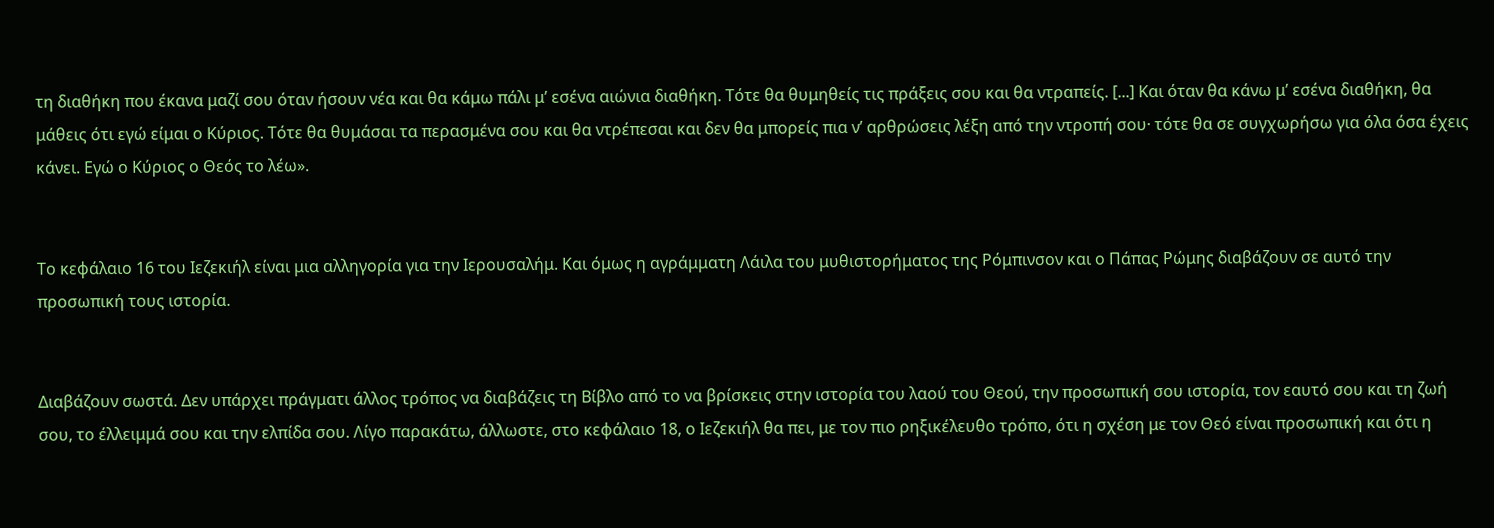τη διαθήκη που έκανα μαζί σου όταν ήσουν νέα και θα κάμω πάλι μ’ εσένα αιώνια διαθήκη. Τότε θα θυμηθείς τις πράξεις σου και θα ντραπείς. [...] Και όταν θα κάνω μ’ εσένα διαθήκη, θα μάθεις ότι εγώ είμαι ο Κύριος. Τότε θα θυμάσαι τα περασμένα σου και θα ντρέπεσαι και δεν θα μπορείς πια ν’ αρθρώσεις λέξη από την ντροπή σου· τότε θα σε συγχωρήσω για όλα όσα έχεις κάνει. Εγώ ο Κύριος ο Θεός το λέω».


Το κεφάλαιο 16 του Ιεζεκιήλ είναι μια αλληγορία για την Ιερουσαλήμ. Και όμως η αγράμματη Λάιλα του μυθιστορήματος της Ρόμπινσον και ο Πάπας Ρώμης διαβάζουν σε αυτό την προσωπική τους ιστορία.


Διαβάζουν σωστά. Δεν υπάρχει πράγματι άλλος τρόπος να διαβάζεις τη Βίβλο από το να βρίσκεις στην ιστορία του λαού του Θεού, την προσωπική σου ιστορία, τον εαυτό σου και τη ζωή σου, το έλλειμμά σου και την ελπίδα σου. Λίγο παρακάτω, άλλωστε, στο κεφάλαιο 18, ο Ιεζεκιήλ θα πει, με τον πιο ρηξικέλευθο τρόπο, ότι η σχέση με τον Θεό είναι προσωπική και ότι η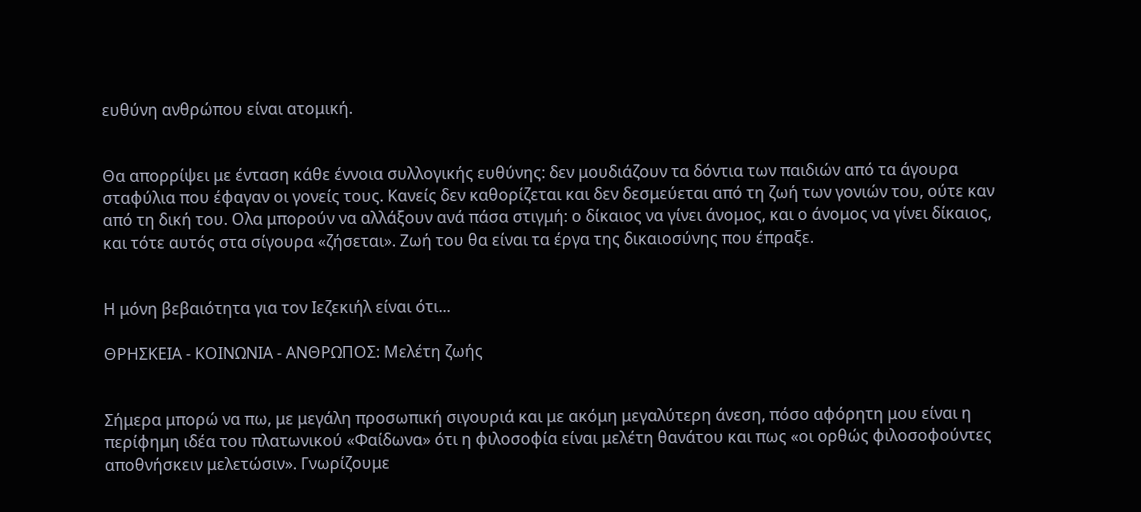ευθύνη ανθρώπου είναι ατομική.


Θα απορρίψει με ένταση κάθε έννοια συλλογικής ευθύνης: δεν μουδιάζουν τα δόντια των παιδιών από τα άγουρα σταφύλια που έφαγαν οι γονείς τους. Κανείς δεν καθορίζεται και δεν δεσμεύεται από τη ζωή των γονιών του, ούτε καν από τη δική του. Ολα μπορούν να αλλάξουν ανά πάσα στιγμή: ο δίκαιος να γίνει άνομος, και ο άνομος να γίνει δίκαιος, και τότε αυτός στα σίγουρα «ζήσεται». Ζωή του θα είναι τα έργα της δικαιοσύνης που έπραξε.


Η μόνη βεβαιότητα για τον Ιεζεκιήλ είναι ότι...

ΘΡΗΣΚΕΙΑ - ΚΟΙΝΩΝΙΑ - ΑΝΘΡΩΠΟΣ: Μελέτη ζωής


Σήμερα μπορώ να πω, με μεγάλη προσωπική σιγουριά και με ακόμη μεγαλύτερη άνεση, πόσο αφόρητη μου είναι η περίφημη ιδέα του πλατωνικού «Φαίδωνα» ότι η φιλοσοφία είναι μελέτη θανάτου και πως «οι ορθώς φιλοσοφούντες αποθνήσκειν μελετώσιν». Γνωρίζουμε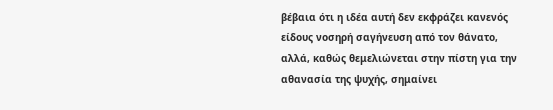βέβαια ότι η ιδέα αυτή δεν εκφράζει κανενός είδους νοσηρή σαγήνευση από τον θάνατο, αλλά, καθώς θεμελιώνεται στην πίστη για την αθανασία της ψυχής, σημαίνει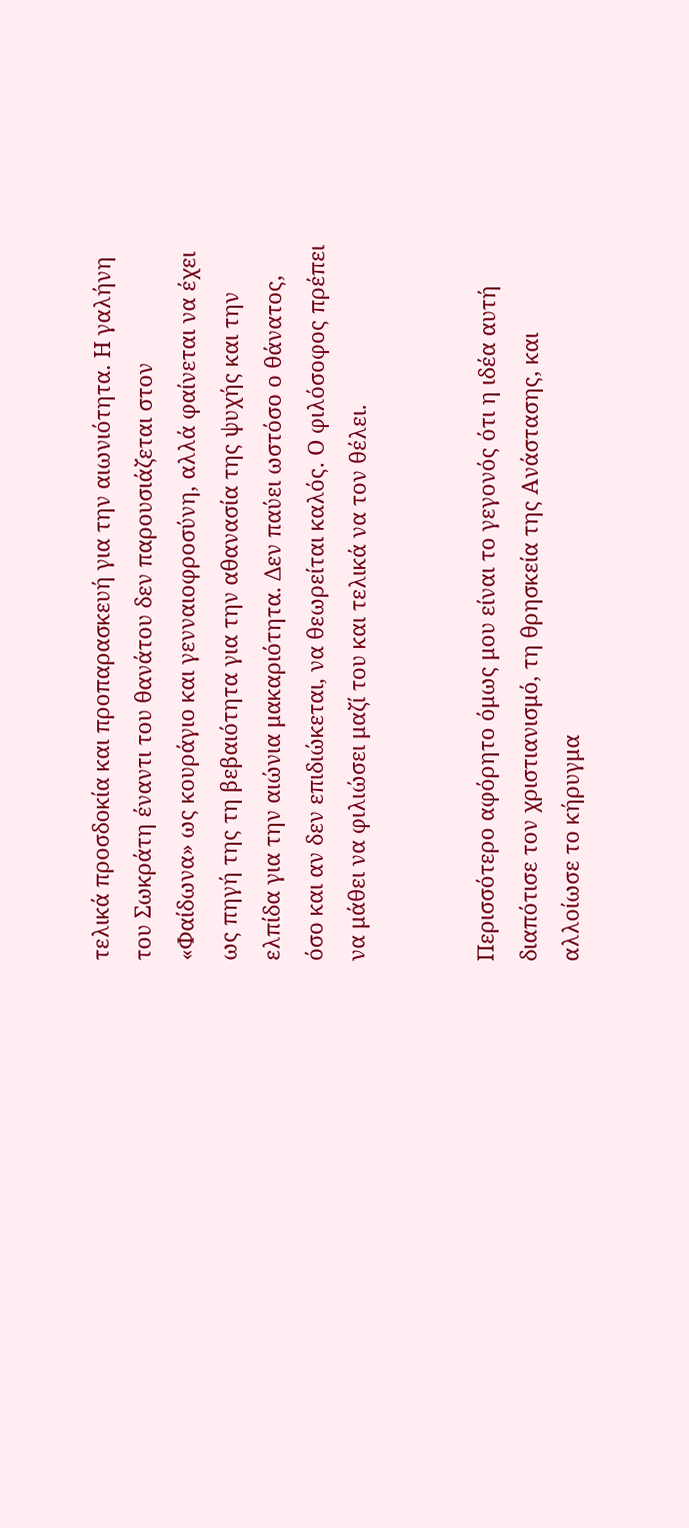τελικά προσδοκία και προπαρασκευή για την αιωνιότητα. Η γαλήνη του Σωκράτη έναντι του θανάτου δεν παρουσιάζεται στον «Φαίδωνα» ως κουράγιο και γενναιοφροσύνη, αλλά φαίνεται να έχει ως πηγή της τη βεβαιότητα για την αθανασία της ψυχής και την ελπίδα για την αιώνια μακαριότητα. Δεν παύει ωστόσο ο θάνατος, όσο και αν δεν επιδιώκεται, να θεωρείται καλός. Ο φιλόσοφος πρέπει να μάθει να φιλιώσει μαζί του και τελικά να τον θέλει.


Περισσότερο αφόρητο όμως μου είναι το γεγονός ότι η ιδέα αυτή διαπότισε τον χριστιανισμό, τη θρησκεία της Ανάστασης, και αλλοίωσε το κήρυγμα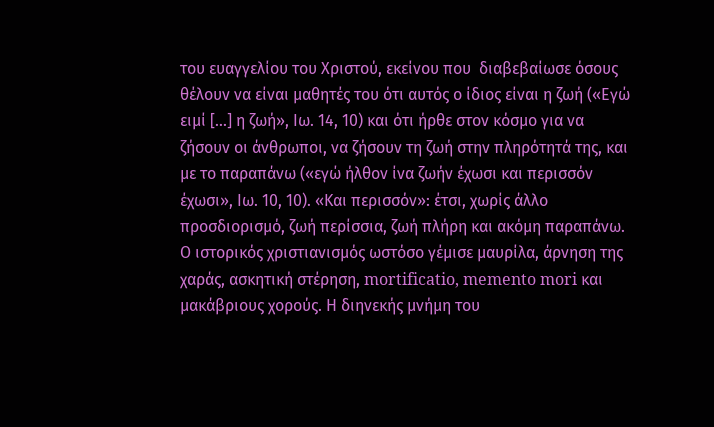του ευαγγελίου του Χριστού, εκείνου που  διαβεβαίωσε όσους θέλουν να είναι μαθητές του ότι αυτός ο ίδιος είναι η ζωή («Εγώ ειμί [...] η ζωή», Ιω. 14, 10) και ότι ήρθε στον κόσμο για να ζήσουν οι άνθρωποι, να ζήσουν τη ζωή στην πληρότητά της, και με το παραπάνω («εγώ ήλθον ίνα ζωήν έχωσι και περισσόν έχωσι», Ιω. 10, 10). «Και περισσόν»: έτσι, χωρίς άλλο προσδιορισμό, ζωή περίσσια, ζωή πλήρη και ακόμη παραπάνω. Ο ιστορικός χριστιανισμός ωστόσο γέμισε μαυρίλα, άρνηση της χαράς, ασκητική στέρηση, mortificatio, memento mori και μακάβριους χορούς. Η διηνεκής μνήμη του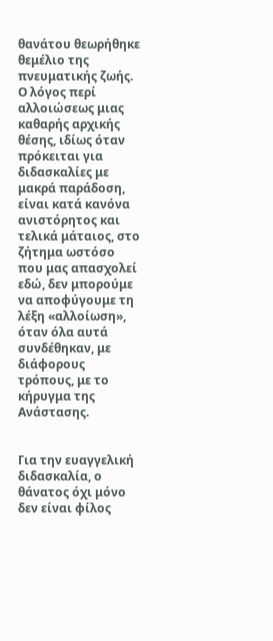θανάτου θεωρήθηκε θεμέλιο της πνευματικής ζωής. Ο λόγος περί αλλοιώσεως μιας καθαρής αρχικής θέσης, ιδίως όταν πρόκειται για διδασκαλίες με μακρά παράδοση, είναι κατά κανόνα ανιστόρητος και τελικά μάταιος, στο ζήτημα ωστόσο που μας απασχολεί εδώ, δεν μπορούμε να αποφύγουμε τη λέξη «αλλοίωση», όταν όλα αυτά συνδέθηκαν, με διάφορους τρόπους, με το κήρυγμα της Ανάστασης.


Για την ευαγγελική διδασκαλία, ο θάνατος όχι μόνο δεν είναι φίλος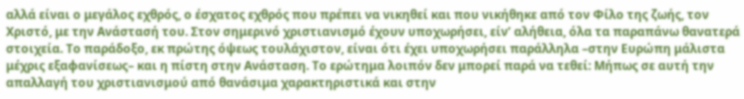αλλά είναι ο μεγάλος εχθρός, ο έσχατος εχθρός που πρέπει να νικηθεί και που νικήθηκε από τον Φίλο της ζωής, τον Χριστό, με την Ανάστασή του. Στον σημερινό χριστιανισμό έχουν υποχωρήσει, είν’ αλήθεια, όλα τα παραπάνω θανατερά στοιχεία. Το παράδοξο, εκ πρώτης όψεως τουλάχιστον, είναι ότι έχει υποχωρήσει παράλληλα –στην Ευρώπη μάλιστα μέχρις εξαφανίσεως– και η πίστη στην Ανάσταση. Το ερώτημα λοιπόν δεν μπορεί παρά να τεθεί: Μήπως σε αυτή την απαλλαγή του χριστιανισμού από θανάσιμα χαρακτηριστικά και στην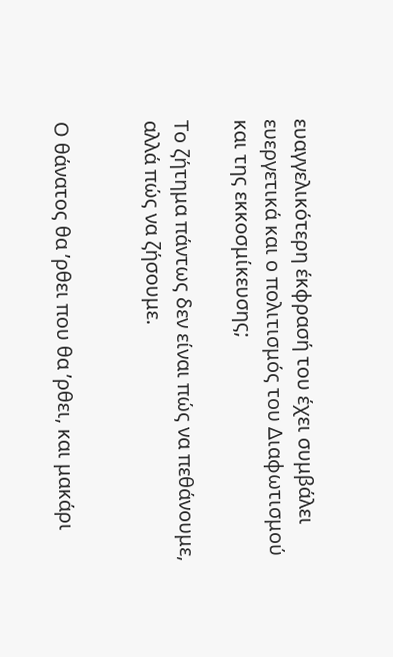ευαγγελικότερη έκφρασή του έχει συμβάλει ευεργετικά και ο πολιτισμός του Διαφωτισμού και της εκκοσμίκευσης;

Το ζήτημα πάντως δεν είναι πώς να πεθάνουμε, αλλά πώς να ζήσουμε.


Ο θάνατος θα ’ρθει που θα ’ρθει, και μακάρι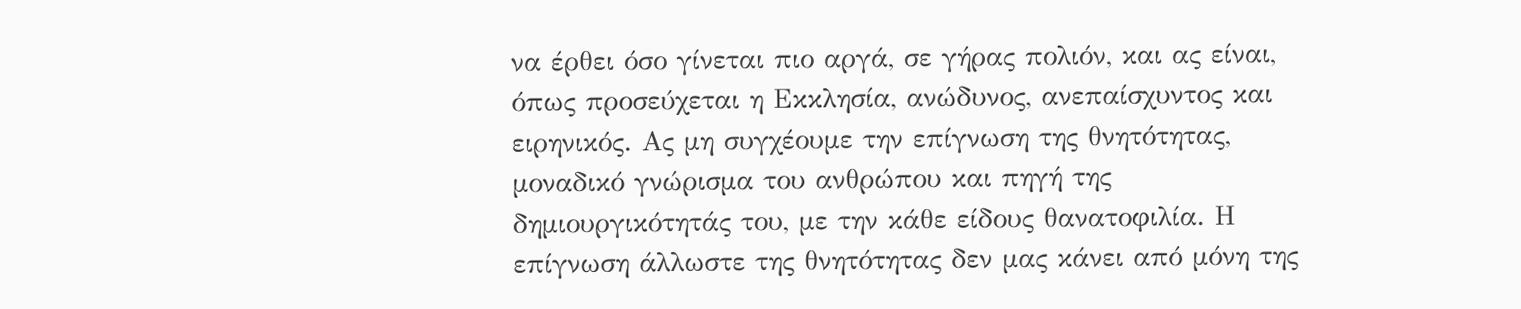να έρθει όσο γίνεται πιο αργά, σε γήρας πολιόν, και ας είναι, όπως προσεύχεται η Εκκλησία, ανώδυνος, ανεπαίσχυντος και ειρηνικός. Ας μη συγχέουμε την επίγνωση της θνητότητας, μοναδικό γνώρισμα του ανθρώπου και πηγή της δημιουργικότητάς του, με την κάθε είδους θανατοφιλία. Η επίγνωση άλλωστε της θνητότητας δεν μας κάνει από μόνη της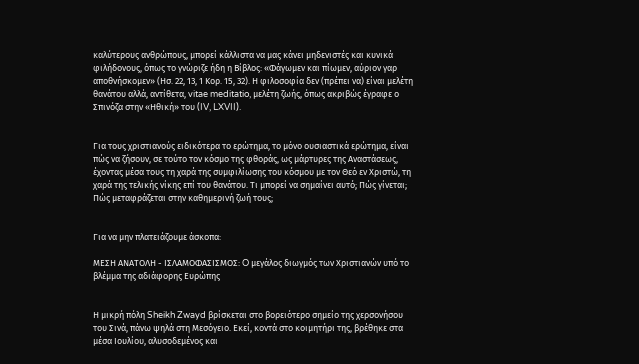καλύτερους ανθρώπους, μπορεί κάλλιστα να μας κάνει μηδενιστές και κυνικά φιλήδονους, όπως το γνώριζε ήδη η Βίβλος: «Φάγωμεν και πίωμεν, αύριον γαρ αποθνήσκομεν» (Ησ. 22, 13, 1 Κορ. 15, 32). Η φιλοσοφία δεν (πρέπει να) είναι μελέτη θανάτου αλλά, αντίθετα, vitae meditatio, μελέτη ζωής, όπως ακριβώς έγραφε ο Σπινόζα στην «Ηθική» του (IV, LXVII).


Για τους χριστιανούς ειδικότερα το ερώτημα, το μόνο ουσιαστικά ερώτημα, είναι πώς να ζήσουν, σε τούτο τον κόσμο της φθοράς, ως μάρτυρες της Αναστάσεως, έχοντας μέσα τους τη χαρά της συμφιλίωσης του κόσμου με τον Θεό εν Χριστώ, τη χαρά της τελικής νίκης επί του θανάτου. Τι μπορεί να σημαίνει αυτό; Πώς γίνεται; Πώς μεταφράζεται στην καθημερινή ζωή τους;


Για να μην πλατειάζουμε άσκοπα:

ΜΕΣΗ ΑΝΑΤΟΛΗ - ΙΣΛΑΜΟΦΑΣΙΣΜΟΣ: O μεγάλος διωγμός των Χριστιανών υπό το βλέμμα της αδιάφορης Ευρώπης


Η μικρή πόλη Sheikh Zwayd βρίσκεται στο βορειότερο σημείο της χερσονήσου του Σινά, πάνω ψηλά στη Μεσόγειο. Εκεί, κοντά στο κοιμητήρι της, βρέθηκε στα μέσα Ιουλίου, αλυσοδεμένος και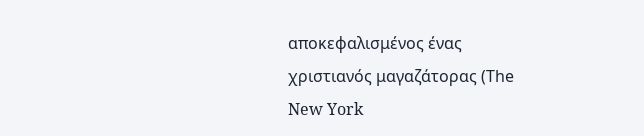αποκεφαλισμένος ένας χριστιανός μαγαζάτορας (Τhe New York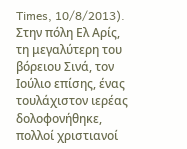Times, 10/8/2013). Στην πόλη Ελ Αρίς, τη μεγαλύτερη του βόρειου Σινά, τον Ιούλιο επίσης, ένας τουλάχιστον ιερέας δολοφονήθηκε, πολλοί χριστιανοί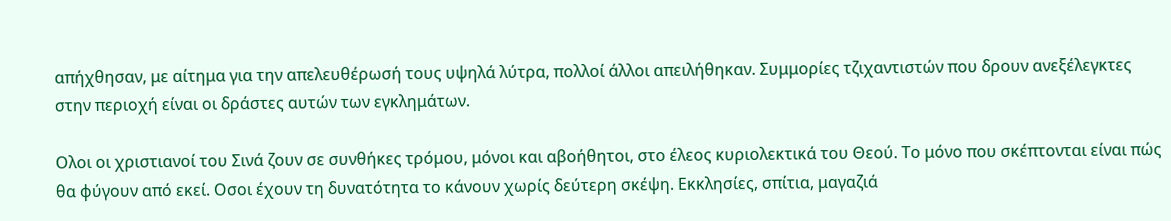απήχθησαν, με αίτημα για την απελευθέρωσή τους υψηλά λύτρα, πολλοί άλλοι απειλήθηκαν. Συμμορίες τζιχαντιστών που δρουν ανεξέλεγκτες στην περιοχή είναι οι δράστες αυτών των εγκλημάτων.

Ολοι οι χριστιανοί του Σινά ζουν σε συνθήκες τρόμου, μόνοι και αβοήθητοι, στο έλεος κυριολεκτικά του Θεού. Το μόνο που σκέπτονται είναι πώς θα φύγουν από εκεί. Οσοι έχουν τη δυνατότητα το κάνουν χωρίς δεύτερη σκέψη. Εκκλησίες, σπίτια, μαγαζιά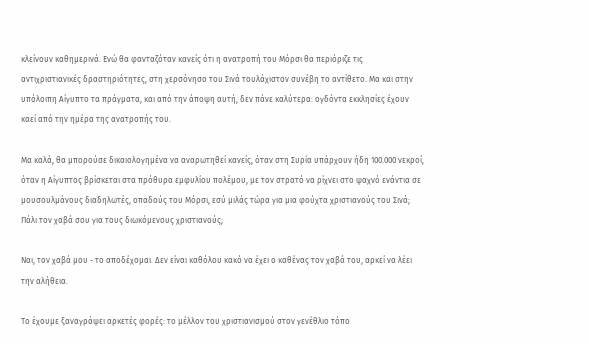κλείνουν καθημερινά. Ενώ θα φανταζόταν κανείς ότι η ανατροπή του Μόρσι θα περιόριζε τις αντιχριστιανικές δραστηριότητες, στη χερσόνησο του Σινά τουλάχιστον συνέβη το αντίθετο. Μα και στην υπόλοιπη Αίγυπτο τα πράγματα, και από την άποψη αυτή, δεν πάνε καλύτερα: ογδόντα εκκλησίες έχουν καεί από την ημέρα της ανατροπής του.

Μα καλά, θα μπορούσε δικαιολογημένα να αναρωτηθεί κανείς, όταν στη Συρία υπάρχουν ήδη 100.000 νεκροί, όταν η Αίγυπτος βρίσκεται στα πρόθυρα εμφυλίου πολέμου, με τον στρατό να ρίχνει στο ψαχνό ενάντια σε μουσουλμάνους διαδηλωτές, οπαδούς του Μόρσι, εσύ μιλάς τώρα για μια φούχτα χριστιανούς του Σινά; Πάλι τον χαβά σου για τους διωκόμενους χριστιανούς;

Ναι, τον χαβά μου - το αποδέχομαι. Δεν είναι καθόλου κακό να έχει ο καθένας τον χαβά του, αρκεί να λέει την αλήθεια.

Το έχουμε ξαναγράψει αρκετές φορές: το μέλλον του χριστιανισμού στον γενέθλιο τόπο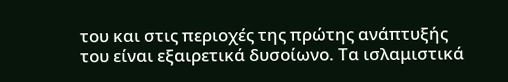του και στις περιοχές της πρώτης ανάπτυξής του είναι εξαιρετικά δυσοίωνο. Τα ισλαμιστικά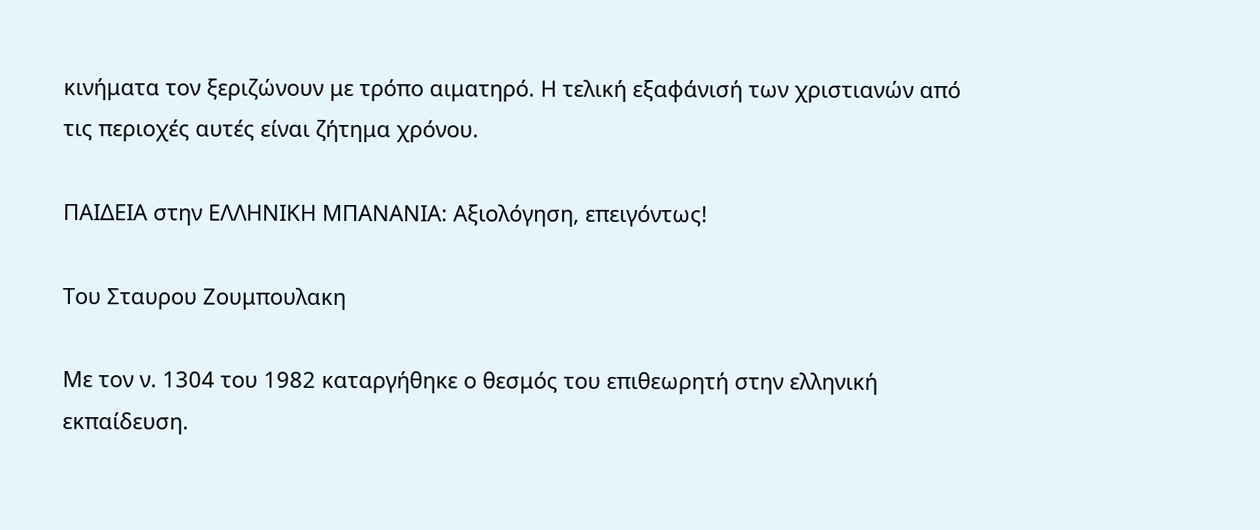κινήματα τον ξεριζώνουν με τρόπο αιματηρό. Η τελική εξαφάνισή των χριστιανών από τις περιοχές αυτές είναι ζήτημα χρόνου.

ΠΑΙΔΕΙΑ στην ΕΛΛΗΝΙΚΗ ΜΠΑΝΑΝΙΑ: Αξιολόγηση, επειγόντως!

Του Σταυρου Ζουμπουλακη

Με τον ν. 1304 του 1982 καταργήθηκε ο θεσμός του επιθεωρητή στην ελληνική εκπαίδευση.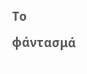Το φάντασμά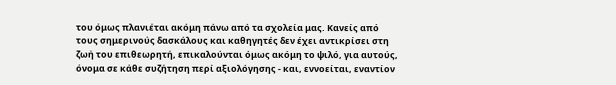του όμως πλανιέται ακόμη πάνω από τα σχολεία μας. Κανείς από τους σημερινούς δασκάλους και καθηγητές δεν έχει αντικρίσει στη ζωή του επιθεωρητή, επικαλούνται όμως ακόμη το ψιλό, για αυτούς, όνομα σε κάθε συζήτηση περί αξιολόγησης - και, εννοείται, εναντίον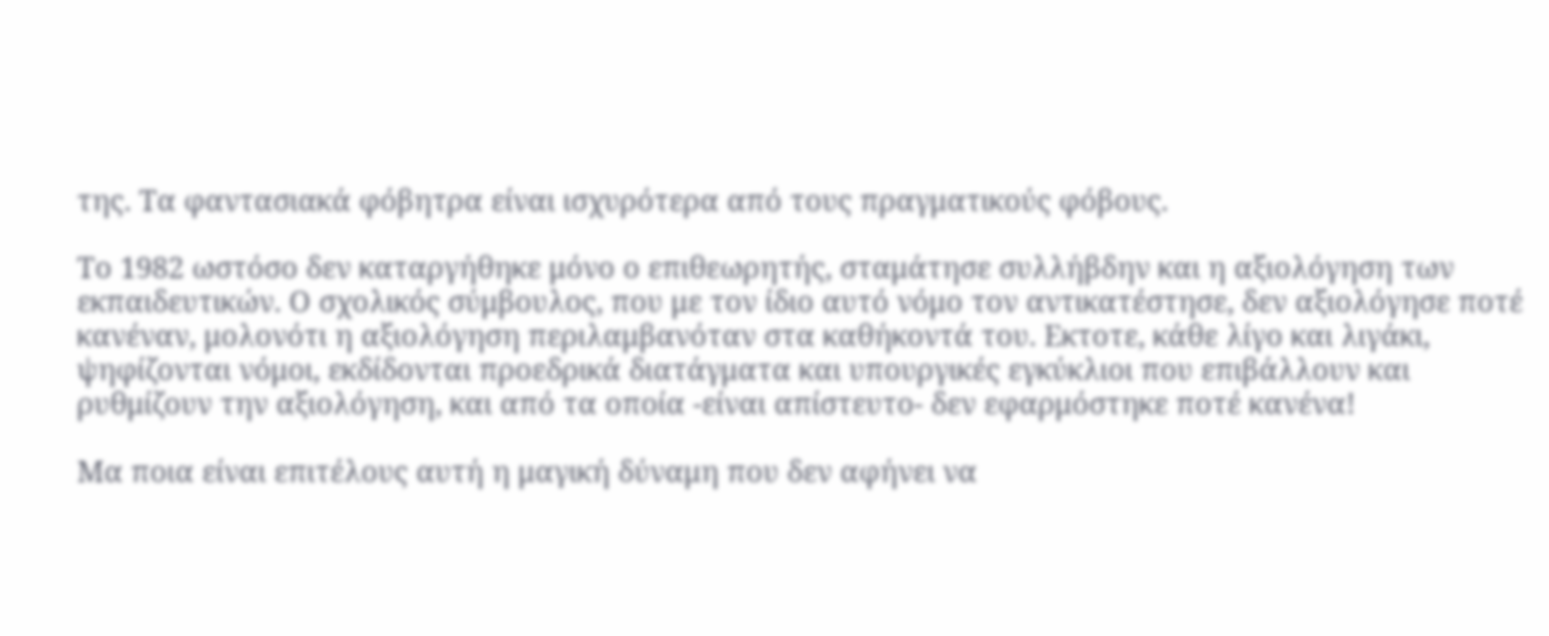της. Τα φαντασιακά φόβητρα είναι ισχυρότερα από τους πραγματικούς φόβους.

Το 1982 ωστόσο δεν καταργήθηκε μόνο ο επιθεωρητής, σταμάτησε συλλήβδην και η αξιολόγηση των εκπαιδευτικών. Ο σχολικός σύμβουλος, που με τον ίδιο αυτό νόμο τον αντικατέστησε, δεν αξιολόγησε ποτέ κανέναν, μολονότι η αξιολόγηση περιλαμβανόταν στα καθήκοντά του. Εκτοτε, κάθε λίγο και λιγάκι, ψηφίζονται νόμοι, εκδίδονται προεδρικά διατάγματα και υπουργικές εγκύκλιοι που επιβάλλουν και ρυθμίζουν την αξιολόγηση, και από τα οποία -είναι απίστευτο- δεν εφαρμόστηκε ποτέ κανένα!

Μα ποια είναι επιτέλους αυτή η μαγική δύναμη που δεν αφήνει να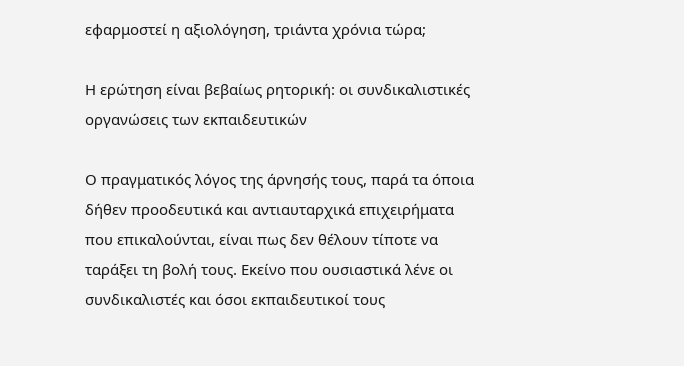εφαρμοστεί η αξιολόγηση, τριάντα χρόνια τώρα;

Η ερώτηση είναι βεβαίως ρητορική: οι συνδικαλιστικές οργανώσεις των εκπαιδευτικών

Ο πραγματικός λόγος της άρνησής τους, παρά τα όποια δήθεν προοδευτικά και αντιαυταρχικά επιχειρήματα που επικαλούνται, είναι πως δεν θέλουν τίποτε να ταράξει τη βολή τους. Εκείνο που ουσιαστικά λένε οι συνδικαλιστές και όσοι εκπαιδευτικοί τους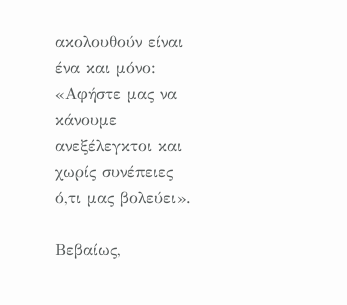ακολουθούν είναι ένα και μόνο: «Αφήστε μας να κάνουμε ανεξέλεγκτοι και χωρίς συνέπειες ό,τι μας βολεύει».

Βεβαίως,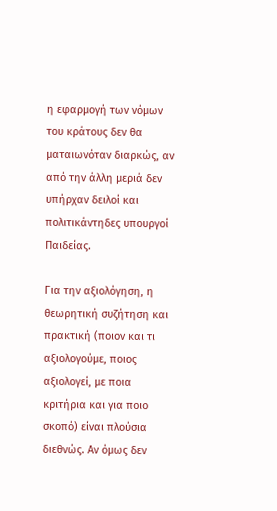η εφαρμογή των νόμων του κράτους δεν θα ματαιωνόταν διαρκώς, αν από την άλλη μεριά δεν υπήρχαν δειλοί και πολιτικάντηδες υπουργοί Παιδείας.

Για την αξιολόγηση, η θεωρητική συζήτηση και πρακτική (ποιον και τι αξιολογούμε, ποιος αξιολογεί, με ποια κριτήρια και για ποιο σκοπό) είναι πλούσια διεθνώς. Αν όμως δεν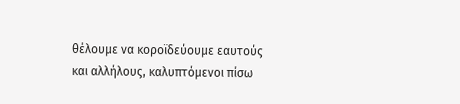θέλουμε να κοροϊδεύουμε εαυτούς και αλλήλους, καλυπτόμενοι πίσω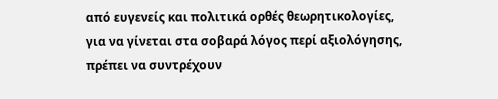από ευγενείς και πολιτικά ορθές θεωρητικολογίες, για να γίνεται στα σοβαρά λόγος περί αξιολόγησης, πρέπει να συντρέχουν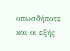οπωσδήποτε και οι εξής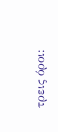τρεις όροι: